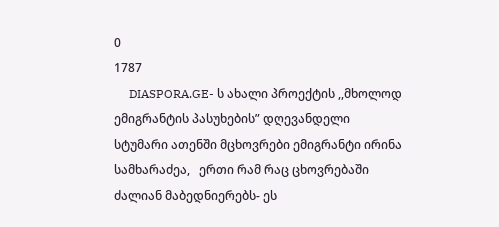0
1787
     DIASPORA.GE- ს ახალი პროექტის ,,მხოლოდ ემიგრანტის პასუხების” დღევანდელი სტუმარი ათენში მცხოვრები ემიგრანტი ირინა სამხარაძეა,   ერთი რამ რაც ცხოვრებაში ძალიან მაბედნიერებს- ეს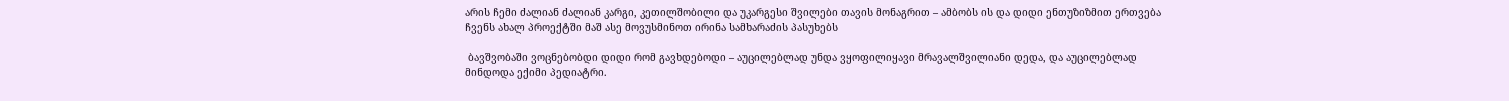არის ჩემი ძალიან ძალიან კარგი, კეთილშობილი და უკარგესი შვილები თავის მონაგრით – ამბობს ის და დიდი ენთუზიზმით ერთვება ჩვენს ახალ პროექტში მაშ ასე მოვუსმინოთ ირინა სამხარაძის პასუხებს

 ბავშვობაში ვოცნებობდი დიდი რომ გავხდებოდი – აუცილებლად უნდა ვყოფილიყავი მრავალშვილიანი დედა, და აუცილებლად მინდოდა ექიმი პედიატრი.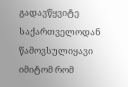გადავწყვიტე საქართველოდან წამოვსულიყავი იმიტომ რომ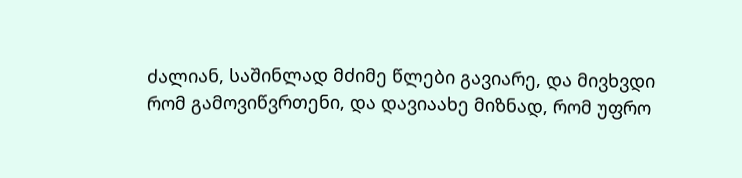ძალიან, საშინლად მძიმე წლები გავიარე, და მივხვდი რომ გამოვიწვრთენი, და დავიაახე მიზნად, რომ უფრო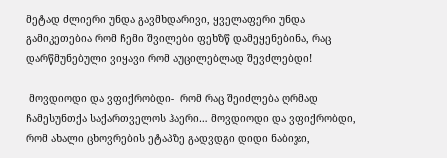მეტად ძლიერი უნდა გავმხდარივი, ყველაფერი უნდა გამიკეთებია რომ ჩემი შვილები ფეხზწ დამეყენებინა, რაც დარწმუნებული ვიყავი რომ აუცილებლად შევძლებდი!

 მოვდიოდი და ვფიქრობდი-  რომ რაც შეიძლება ღრმად ჩამესუნთქა საქართველოს ჰაერი… მოვდიოდი და ვფიქრობდი, რომ ახალი ცხოვრების ეტაპზე გადვდგი დიდი ნაბიჯი,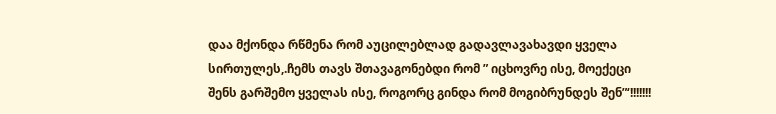დაა მქონდა რწმენა რომ აუცილებლად გადავლავახავდი ყველა სირთულეს,.ჩემს თავს შთავაგონებდი რომ ” იცხოვრე ისე, მოექეცი შენს გარშემო ყველას ისე, როგორც გინდა რომ მოგიბრუნდეს შენ”‘!!!!!!!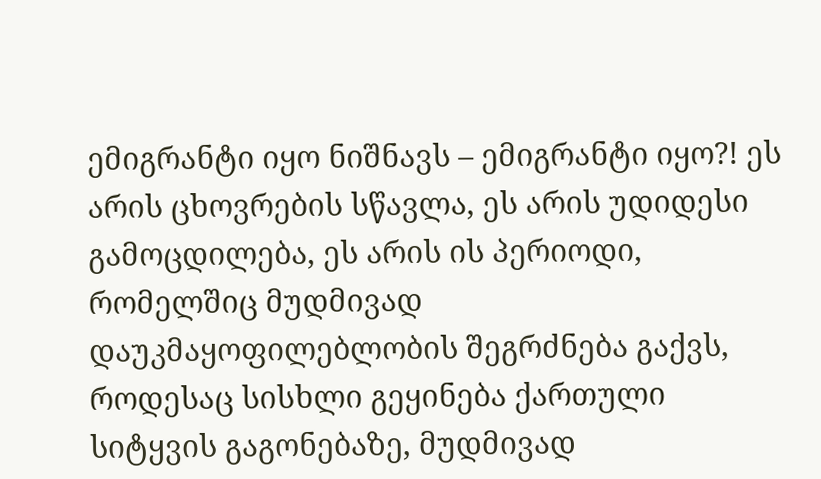ემიგრანტი იყო ნიშნავს – ემიგრანტი იყო?! ეს არის ცხოვრების სწავლა, ეს არის უდიდესი გამოცდილება, ეს არის ის პერიოდი, რომელშიც მუდმივად დაუკმაყოფილებლობის შეგრძნება გაქვს, როდესაც სისხლი გეყინება ქართული სიტყვის გაგონებაზე, მუდმივად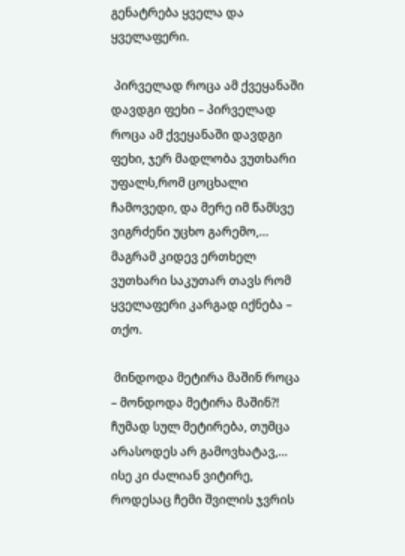გენატრება ყველა და ყველაფერი.

 პირველად როცა ამ ქვეყანაში დავდგი ფეხი – პირველად როცა ამ ქვეყანაში დავდგი ფეხი, ჯერ მადლობა ვუთხარი უფალს,რომ ცოცხალი ჩამოვედი, და მერე იმ წამსვე ვიგრძენი უცხო გარემო,… მაგრამ კიდევ ერთხელ ვუთხარი საკუთარ თავს რომ ყველაფერი კარგად იქნება – თქო.

 მინდოდა მეტირა მაშინ როცა – მონდოდა მეტირა მაშინ?! ჩუმად სულ მეტირება, თუმცა არასოდეს არ გამოვხატავ,… ისე კი ძალიან ვიტირე, როდესაც ჩემი შვილის ჯვრის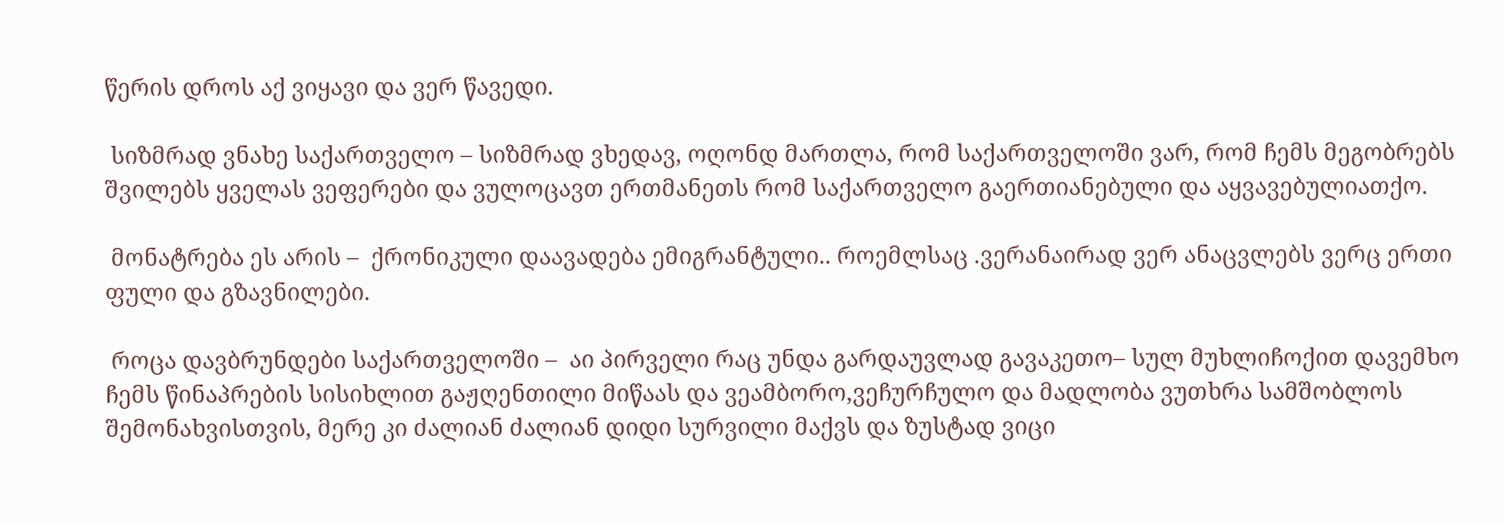წერის დროს აქ ვიყავი და ვერ წავედი.

 სიზმრად ვნახე საქართველო – სიზმრად ვხედავ, ოღონდ მართლა, რომ საქართველოში ვარ, რომ ჩემს მეგობრებს შვილებს ყველას ვეფერები და ვულოცავთ ერთმანეთს რომ საქართველო გაერთიანებული და აყვავებულიათქო.

 მონატრება ეს არის –  ქრონიკული დაავადება ემიგრანტული.. როემლსაც .ვერანაირად ვერ ანაცვლებს ვერც ერთი ფული და გზავნილები.

 როცა დავბრუნდები საქართველოში –  აი პირველი რაც უნდა გარდაუვლად გავაკეთო– სულ მუხლიჩოქით დავემხო ჩემს წინაპრების სისიხლით გაჟღენთილი მიწაას და ვეამბორო,ვეჩურჩულო და მადლობა ვუთხრა სამშობლოს შემონახვისთვის, მერე კი ძალიან ძალიან დიდი სურვილი მაქვს და ზუსტად ვიცი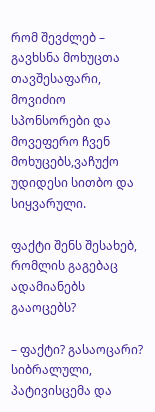რომ შევძლებ – გავხსნა მოხუცთა თავშესაფარი, მოვიძიო სპონსორები და მოვეფერო ჩვენ მოხუცებს,ვაჩუქო უდიდესი სითბო და სიყვარული.

ფაქტი შენს შესახებ, რომლის გაგებაც ადამიანებს გააოცებს?

– ფაქტი? გასაოცარი? სიბრალული, პატივისცემა და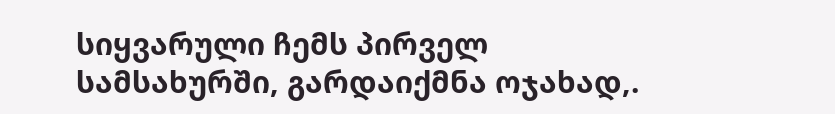სიყვარული ჩემს პირველ სამსახურში, გარდაიქმნა ოჯახად,.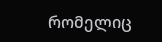რომელიც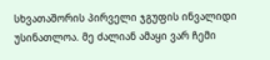სხვათაშორის პირველი ჯგუფის ინვალიდი უსინათლოა. მე ძალიან ამაყი ვარ ჩემი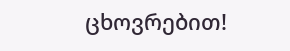ცხოვრებით!